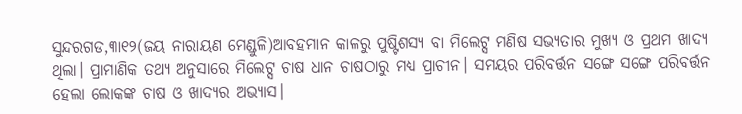ସୁନ୍ଦରଗଡ,୩ା୧୨(ଜୟ ନାରାୟଣ ମେଣ୍ଡୁଳି)ଆବହମାନ କାଳରୁ ପୁଷ୍ଟିଶସ୍ୟ ବା ମିଲେଟ୍ସ ମଣିଷ ସଭ୍ୟତାର ମୁଖ୍ୟ ଓ ପ୍ରଥମ ଖାଦ୍ୟ ଥିଲା। ପ୍ରାମାଣିକ ତଥ୍ୟ ଅନୁସାରେ ମିଲେଟ୍ସ ଚାଷ ଧାନ ଚାଷଠାରୁ ମଧ୍ୟ ପ୍ରାଚୀନ। ସମୟର ପରିବର୍ତ୍ତନ ସଙ୍ଗେ ସଙ୍ଗେ ପରିବର୍ତ୍ତନ ହେଲା ଲୋକଙ୍କ ଚାଷ ଓ ଖାଦ୍ୟର ଅଭ୍ୟାସ।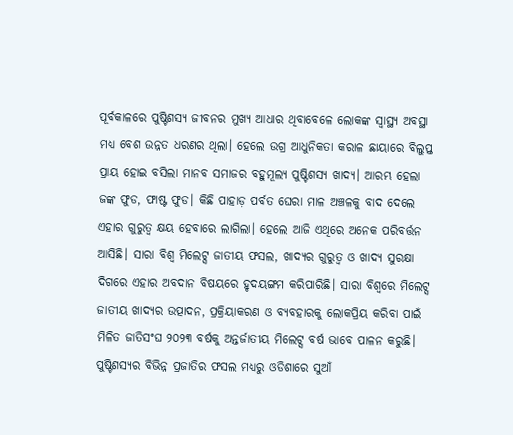ପୂର୍ବକାଳରେ ପୁଷ୍ଟିଶସ୍ୟ ଜୀବନର ମୁଖ୍ୟ ଆଧାର ଥିବାବେଳେ ଲୋକଙ୍କ ସ୍ବାସ୍ଥ୍ୟ ଅବସ୍ଥା ମଧ୍ୟ ବେଶ ଉନ୍ନତ ଧରଣର ଥିଲା। ହେଲେ ଉଗ୍ର ଆଧୁନିକତା କରାଳ ଛାୟାରେ ବିଲୁପ୍ତ ପ୍ରାୟ ହୋଇ ବସିଲା ମାନବ ସମାଜର ବହୁମୂଲ୍ୟ ପୁଷ୍ଟିଶସ୍ୟ ଖାଦ୍ୟ। ଆରମ୍ଭ ହେଲା ଜଙ୍କ ଫୁଡ, ଫାଷ୍ଟ ଫୁଡ। କିଛି ପାହାଡ଼ ପର୍ବତ ଘେରା ମାଳ ଅଞ୍ଚଳକୁ ବାଦ ଦେଲେ ଏହାର ଗୁରୁତ୍ୱ କ୍ଷୟ ହେବାରେ ଲାଗିଲା। ହେଲେ ଆଜି ଏଥିରେ ଅନେକ ପରିବର୍ତ୍ତନ ଆସିଛି। ସାରା ବିଶ୍ବ ମିଲେଟ୍ସ ଜାତୀୟ ଫସଲ, ଖାଦ୍ୟର ଗୁରୁତ୍ୱ ଓ ଖାଦ୍ୟ ସୁରକ୍ଷା ଦିଗରେ ଏହାର ଅବଦାନ ବିଷୟରେ ହୃଦୟଙ୍ଗମ କରିପାରିଛି। ସାରା ବିଶ୍ବରେ ମିଲେଟ୍ସ ଜାତୀୟ ଖାଦ୍ୟର ଉତ୍ପାଦନ, ପ୍ରକ୍ରିୟାକରଣ ଓ ବ୍ୟବହାରକୁ ଲୋକପ୍ରିୟ କରିବା ପାଇଁ ମିଳିତ ଜାତିସଂଘ ୨୦୨୩ ବର୍ଷକୁ ଅନ୍ତର୍ଜାତୀୟ ମିଲେଟ୍ସ ବର୍ଷ ଭାବେ ପାଳନ କରୁଛି। ପୁଷ୍ଟିଶସ୍ୟର ବିଭିନ୍ନ ପ୍ରଜାତିର ଫସଲ ମଧ୍ୟରୁ ଓଡିଶାରେ ସୁଆଁ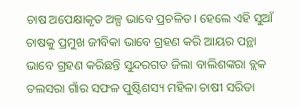ଚାଷ ଅପେକ୍ଷାକୃତ ଅଳ୍ପ ଭାବେ ପ୍ରଚଳିତ। ହେଲେ ଏହି ସୁଆଁ ଚାଷକୁ ପ୍ରମୁଖ ଜୀବିକା ଭାବେ ଗ୍ରହଣ କରି ଆୟର ପନ୍ଥା ଭାବେ ଗ୍ରହଣ କରିଛନ୍ତି ସୁନ୍ଦରଗଡ ଜିଲା ବାଲିଶଙ୍କରା ବ୍ଲକ ତଲସରା ଗାଁର ସଫଳ ପୁଷ୍ଟିଶସ୍ୟ ମହିଳା ଚାଷୀ ସରିତା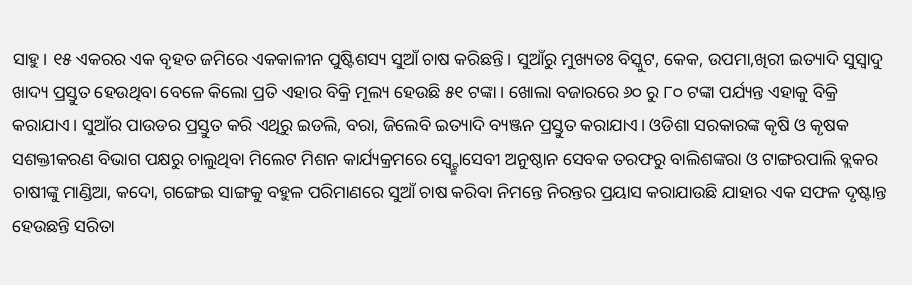ସାହୁ। ୧୫ ଏକରର ଏକ ବୃହତ ଜମିରେ ଏକକାଳୀନ ପୁଷ୍ଟିଶସ୍ୟ ସୁଆଁ ଚାଷ କରିଛନ୍ତି। ସୁଆଁରୁ ମୁଖ୍ୟତଃ ବିସ୍କୁଟ, କେକ, ଉପମା,ଖିରୀ ଇତ୍ୟାଦି ସୁସ୍ବାଦୁ ଖାଦ୍ୟ ପ୍ରସ୍ତୁତ ହେଉଥିବା ବେଳେ କିଲୋ ପ୍ରତି ଏହାର ବିକ୍ରି ମୂଲ୍ୟ ହେଉଛି ୫୧ ଟଙ୍କା। ଖୋଲା ବଜାରରେ ୬୦ ରୁ ୮୦ ଟଙ୍କା ପର୍ଯ୍ୟନ୍ତ ଏହାକୁ ବିକ୍ରି କରାଯାଏ। ସୁଆଁର ପାଉଡର ପ୍ରସ୍ତୁତ କରି ଏଥିରୁ ଇଡଲି, ବରା, ଜିଲେବି ଇତ୍ୟାଦି ବ୍ୟଞ୍ଜନ ପ୍ରସ୍ତୁତ କରାଯାଏ। ଓଡିଶା ସରକାରଙ୍କ କୃଷି ଓ କୃଷକ ସଶକ୍ତୀକରଣ ବିଭାଗ ପକ୍ଷରୁ ଚାଲୁଥିବା ମିଲେଟ ମିଶନ କାର୍ଯ୍ୟକ୍ରମରେ ସ୍ବ୍ଚ୍ଛୋସେବୀ ଅନୁଷ୍ଠାନ ସେବକ ତରଫରୁ ବାଲିଶଙ୍କରା ଓ ଟାଙ୍ଗରପାଲି ବ୍ଲକର ଚାଷୀଙ୍କୁ ମାଣ୍ଡିଆ, କଦୋ, ଗଙ୍ଗେଇ ସାଙ୍ଗକୁ ବହୁଳ ପରିମାଣରେ ସୁଆଁ ଚାଷ କରିବା ନିମନ୍ତେ ନିରନ୍ତର ପ୍ରୟାସ କରାଯାଉଛି ଯାହାର ଏକ ସଫଳ ଦୃଷ୍ଟାନ୍ତ ହେଉଛନ୍ତି ସରିତା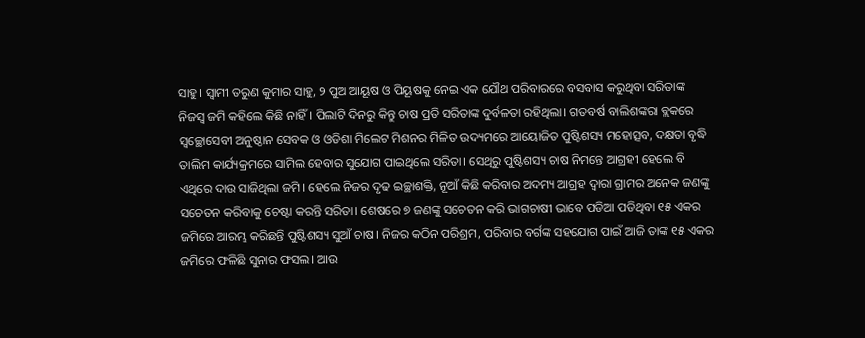ସାହୁ। ସ୍ବାମୀ ତରୁଣ କୁମାର ସାହୁ, ୨ ପୁଅ ଆୟୂଷ ଓ ପିୟୂଷକୁ ନେଇ ଏକ ଯୌଥ ପରିବାରରେ ବସବାସ କରୁଥିବା ସରିତାଙ୍କ ନିଜସ୍ବ ଜମି କହିଲେ କିଛି ନାହିଁ। ପିଲାଟି ଦିନରୁ କିନ୍ତୁ ଚାଷ ପ୍ରତି ସରିତାଙ୍କ ଦୁର୍ବଳତା ରହିଥିଲା। ଗତବର୍ଷ ବାଲିଶଙ୍କରା ବ୍ଲକରେ ସ୍ବଚ୍ଛୋସେବୀ ଅନୁଷ୍ଠାନ ସେବକ ଓ ଓଡିଶା ମିଲେଟ ମିଶନର ମିଳିତ ଉଦ୍ୟମରେ ଆୟୋଜିତ ପୁଷ୍ଟିଶସ୍ୟ ମହୋତ୍ସବ, ଦକ୍ଷତା ବୃଦ୍ଧି ତାଲିମ କାର୍ଯ୍ୟକ୍ରମରେ ସାମିଲ ହେବାର ସୁଯୋଗ ପାଇଥିଲେ ସରିତା। ସେଥିରୁ ପୁଷ୍ଟିଶସ୍ୟ ଚାଷ ନିମନ୍ତେ ଆଗ୍ରହୀ ହେଲେ ବି ଏଥିରେ ଦାଉ ସାଜିଥିଲା ଜମି। ହେଲେ ନିଜର ଦୃଢ ଇଚ୍ଛାଶକ୍ତି, ନୂଆଁ କିଛି କରିବାର ଅଦମ୍ୟ ଆଗ୍ରହ ଦ୍ୱାରା ଗ୍ରାମର ଅନେକ ଜଣଙ୍କୁ ସଚେତନ କରିବାକୁ ଚେଷ୍ଟା କରନ୍ତି ସରିତା। ଶେଷରେ ୭ ଜଣଙ୍କୁ ସଚେତନ କରି ଭାଗଚାଷୀ ଭାବେ ପଡିଆ ପଡିଥିବା ୧୫ ଏକର ଜମିରେ ଆରମ୍ଭ କରିଛନ୍ତି ପୁଷ୍ଟିଶସ୍ୟ ସୁଆଁ ଚାଷ। ନିଜର କଠିନ ପରିଶ୍ରମ, ପରିବାର ବର୍ଗଙ୍କ ସହଯୋଗ ପାଇଁ ଆଜି ତାଙ୍କ ୧୫ ଏକର ଜମିରେ ଫଳିଛି ସୁନାର ଫସଲ। ଆଉ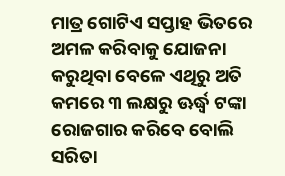ମାତ୍ର ଗୋଟିଏ ସପ୍ତାହ ଭିତରେ ଅମଳ କରିବାକୁ ଯୋଜନା କରୁଥିବା ବେଳେ ଏଥିରୁ ଅତି କମରେ ୩ ଲକ୍ଷରୁ ଊର୍ଦ୍ଧ୍ୱ ଟଙ୍କା ରୋଜଗାର କରିବେ ବୋଲି ସରିତା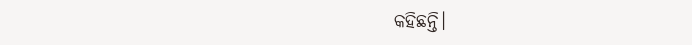କହିଛନ୍ତି।